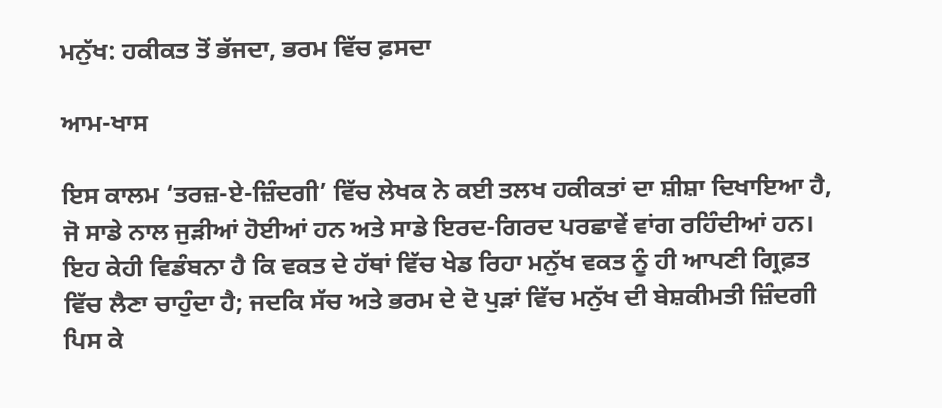ਮਨੁੱਖ: ਹਕੀਕਤ ਤੋਂ ਭੱਜਦਾ, ਭਰਮ ਵਿੱਚ ਫ਼ਸਦਾ

ਆਮ-ਖਾਸ

ਇਸ ਕਾਲਮ ‘ਤਰਜ਼-ਏ-ਜ਼ਿੰਦਗੀ’ ਵਿੱਚ ਲੇਖਕ ਨੇ ਕਈ ਤਲਖ ਹਕੀਕਤਾਂ ਦਾ ਸ਼ੀਸ਼ਾ ਦਿਖਾਇਆ ਹੈ, ਜੋ ਸਾਡੇ ਨਾਲ ਜੁੜੀਆਂ ਹੋਈਆਂ ਹਨ ਅਤੇ ਸਾਡੇ ਇਰਦ-ਗਿਰਦ ਪਰਛਾਵੇਂ ਵਾਂਗ ਰਹਿੰਦੀਆਂ ਹਨ। ਇਹ ਕੇਹੀ ਵਿਡੰਬਨਾ ਹੈ ਕਿ ਵਕਤ ਦੇ ਹੱਥਾਂ ਵਿੱਚ ਖੇਡ ਰਿਹਾ ਮਨੁੱਖ ਵਕਤ ਨੂੰ ਹੀ ਆਪਣੀ ਗ੍ਰਿਫ਼ਤ ਵਿੱਚ ਲੈਣਾ ਚਾਹੁੰਦਾ ਹੈ; ਜਦਕਿ ਸੱਚ ਅਤੇ ਭਰਮ ਦੇ ਦੋ ਪੁੜਾਂ ਵਿੱਚ ਮਨੁੱਖ ਦੀ ਬੇਸ਼ਕੀਮਤੀ ਜ਼ਿੰਦਗੀ ਪਿਸ ਕੇ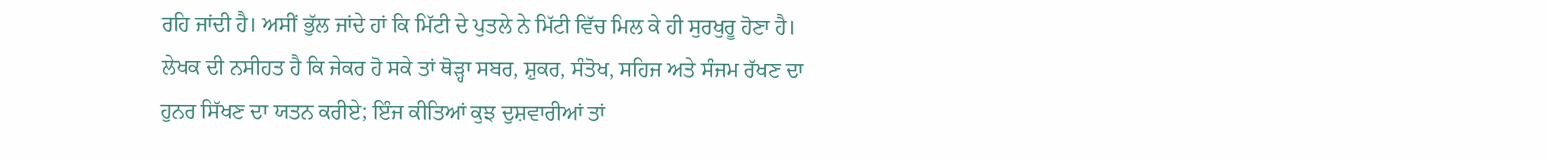ਰਹਿ ਜਾਂਦੀ ਹੈ। ਅਸੀਂ ਭੁੱਲ ਜਾਂਦੇ ਹਾਂ ਕਿ ਮਿੱਟੀ ਦੇ ਪੁਤਲੇ ਨੇ ਮਿੱਟੀ ਵਿੱਚ ਮਿਲ ਕੇ ਹੀ ਸੁਰਖੁਰੂ ਹੋਣਾ ਹੈ। ਲੇਖਕ ਦੀ ਨਸੀਹਤ ਹੈ ਕਿ ਜੇਕਰ ਹੋ ਸਕੇ ਤਾਂ ਥੋੜ੍ਹਾ ਸਬਰ, ਸ਼ੁਕਰ, ਸੰਤੋਖ, ਸਹਿਜ ਅਤੇ ਸੰਜਮ ਰੱਖਣ ਦਾ ਹੁਨਰ ਸਿੱਖਣ ਦਾ ਯਤਨ ਕਰੀਏ; ਇੰਜ ਕੀਤਿਆਂ ਕੁਝ ਦੁਸ਼ਵਾਰੀਆਂ ਤਾਂ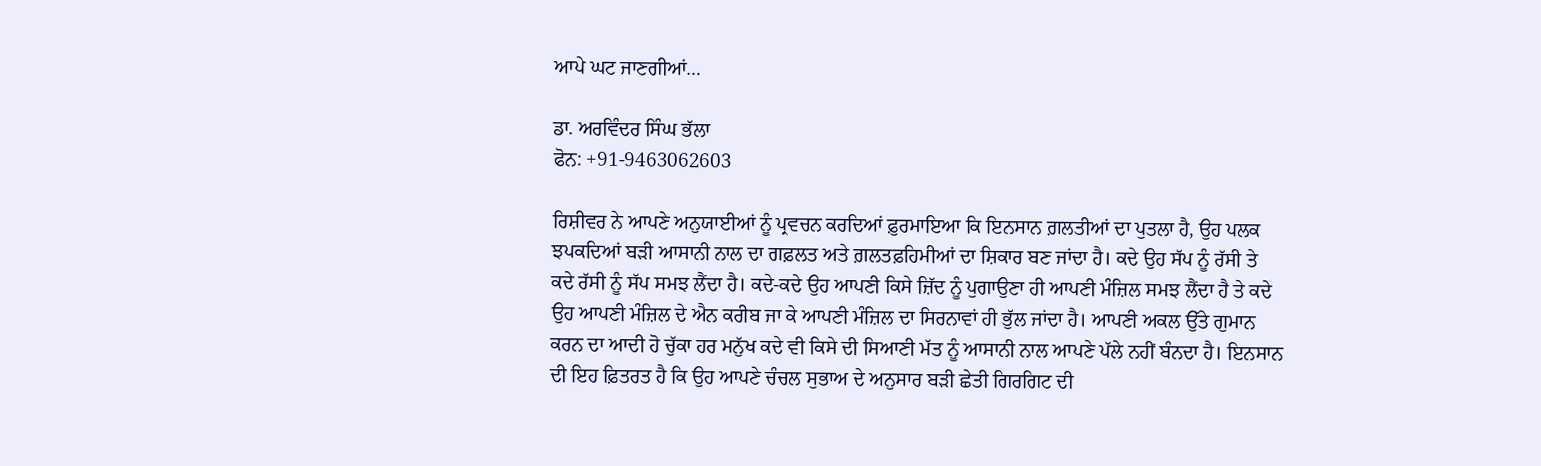ਆਪੇ ਘਟ ਜਾਣਗੀਆਂ…

ਡਾ. ਅਰਵਿੰਦਰ ਸਿੰਘ ਭੱਲਾ
ਫੋਨ: +91-9463062603

ਰਿਸ਼ੀਵਰ ਨੇ ਆਪਣੇ ਅਨੁਯਾਈਆਂ ਨੂੰ ਪ੍ਰਵਚਨ ਕਰਦਿਆਂ ਫ਼ੁਰਮਾਇਆ ਕਿ ਇਨਸਾਨ ਗ਼ਲਤੀਆਂ ਦਾ ਪੁਤਲਾ ਹੈ, ਉਹ ਪਲਕ ਝਪਕਦਿਆਂ ਬੜੀ ਆਸਾਨੀ ਨਾਲ ਦਾ ਗਫ਼ਲਤ ਅਤੇ ਗ਼ਲਤਫ਼ਹਿਮੀਆਂ ਦਾ ਸ਼ਿਕਾਰ ਬਣ ਜਾਂਦਾ ਹੈ। ਕਦੇ ਉਹ ਸੱਪ ਨੂੰ ਰੱਸੀ ਤੇ ਕਦੇ ਰੱਸੀ ਨੂੰ ਸੱਪ ਸਮਝ ਲੈਂਦਾ ਹੈ। ਕਦੇ-ਕਦੇ ਉਹ ਆਪਣੀ ਕਿਸੇ ਜ਼ਿੱਦ ਨੂੰ ਪੁਗਾਉਣਾ ਹੀ ਆਪਣੀ ਮੰਜ਼ਿਲ ਸਮਝ ਲੈਂਦਾ ਹੈ ਤੇ ਕਦੇ ਉਹ ਆਪਣੀ ਮੰਜ਼ਿਲ ਦੇ ਐਨ ਕਰੀਬ ਜਾ ਕੇ ਆਪਣੀ ਮੰਜ਼ਿਲ ਦਾ ਸਿਰਨਾਵਾਂ ਹੀ ਭੁੱਲ ਜਾਂਦਾ ਹੈ। ਆਪਣੀ ਅਕਲ ਉੱਤੇ ਗੁਮਾਨ ਕਰਨ ਦਾ ਆਦੀ ਹੋ ਚੁੱਕਾ ਹਰ ਮਨੁੱਖ ਕਦੇ ਵੀ ਕਿਸੇ ਦੀ ਸਿਆਣੀ ਮੱਤ ਨੂੰ ਆਸਾਨੀ ਨਾਲ ਆਪਣੇ ਪੱਲੇ ਨਹੀਂ ਬੰਨਦਾ ਹੈ। ਇਨਸਾਨ ਦੀ ਇਹ ਫ਼ਿਤਰਤ ਹੈ ਕਿ ਉਹ ਆਪਣੇ ਚੰਚਲ ਸੁਭਾਅ ਦੇ ਅਨੁਸਾਰ ਬੜੀ ਛੇਤੀ ਗਿਰਗਿਟ ਦੀ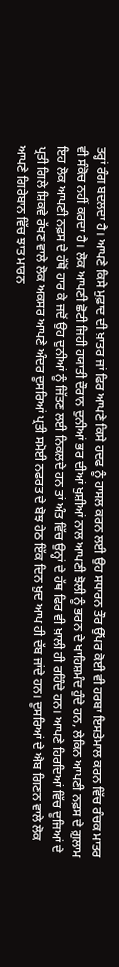ਤਰ੍ਹਾਂ ਰੰਗ ਬਦਲਦਾ ਹੈ। ਆਪਣੇ ਕਿਸੇ ਮੁਫ਼ਾਦ ਦੀ ਖ਼ਾਤਰ ਜਾਂ ਫਿਰ ਆਪਣੇ ਕਿਸੇ ਹਦਫ ਨੂੰ ਹਾਸਲ ਕਰਨ ਲਈ ਉਹ ਸਧਾਰਨ ਤੌਰ ਉੱਪਰ ਕੋਈ ਵੀ ਹਰਬਾ ਇਸਤੇਮਾਲ ਕਰਨ ਵਿੱਚ ਰੰਚਕ ਮਾਤਰ ਵੀ ਸੰਕੋਚ ਨਹੀਂ ਕਰਦਾ ਹੈ। ਲੋਕ ਆਪਣੀ ਛੋਟੀ ਜਿਹੀ ਹਯਾਤੀ ਦੌਰਾਨ ਦੁਨੀਆਂ ਭਰ ਦੀਆਂ ਖੁਸ਼ੀਆਂ ਨਾਲ ਆਪਣੀ ਝੋਲੀ ਨੂੰ ਭਰਨ ਦੇ ਖਾਹਿਸ਼ਮੰਦ ਹੁੰਦੇ ਹਨ, ਲੇਕਿਨ ਆਪਣੀ ਨਫ਼ਸ ਦੇ ਗ਼ੁਲਾਮ ਇਹ ਲੋਕ ਆਪਣੀ ਨਫ਼ਸ ਦੇ ਹੱਥੋਂ ਹਾਰ ਕੇ ਜਦੋਂ ਉਹ ਦੁਨੀਆਂ ਨੂੰ ਜਿੱਤਣ ਲਈ ਨਿਕਲਦੇ ਹਨ ਤਾਂ ਅੰਤ ਵਿੱਚ ਉਨ੍ਹਾਂ ਦੇ ਹੱਥ ਫਿਰ ਵੀ ਖ਼ਾਲੀ ਹੀ ਰਹਿੰਦੇ ਹਨ। ਆਪਣੇ ਹਿਰਦਿਆਂ ਵਿੱਚ ਦੂਜਿਆਂ ਦੇ ਪ੍ਰਤੀ ਗਿਲੇ ਸ਼ਿਕਵੇ ਰੱਖਣ ਵਾਲੇ ਲੋਕ ਅਕਸਰ ਆਪਣੇ ਅੰਦਰ ਦੂਸਰਿਆਂ ਪ੍ਰਤੀ ਸਮੋਈ ਨਫਰਤ ਦੇ ਬੋਝ ਹੇਠ ਇੱਕ ਦਿਨ ਖ਼ੁਦ ਆਪ ਹੀ ਦੱਬ ਜਾਂਦੇ ਹਨ। ਦੂਸਰਿਆਂ ਦੇ ਐਬ ਗਿਣਨ ਵਾਲੇ ਲੋਕ ਆਪਣੇ ਗਿਰੇਬਾਨ ਵਿੱਚ ਝਾਤ ਮਾਰਨ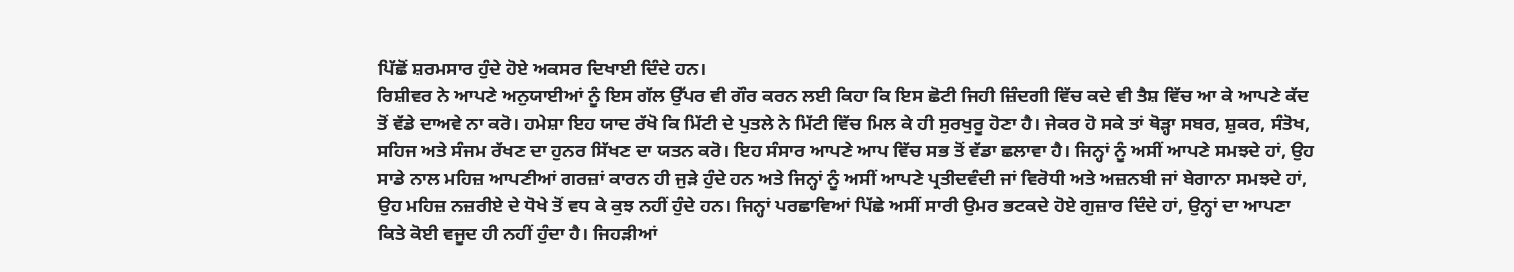ਪਿੱਛੋਂ ਸ਼ਰਮਸਾਰ ਹੁੰਦੇ ਹੋਏ ਅਕਸਰ ਦਿਖਾਈ ਦਿੰਦੇ ਹਨ।
ਰਿਸ਼ੀਵਰ ਨੇ ਆਪਣੇ ਅਨੁਯਾਈਆਂ ਨੂੰ ਇਸ ਗੱਲ ਉੱਪਰ ਵੀ ਗੌਰ ਕਰਨ ਲਈ ਕਿਹਾ ਕਿ ਇਸ ਛੋਟੀ ਜਿਹੀ ਜ਼ਿੰਦਗੀ ਵਿੱਚ ਕਦੇ ਵੀ ਤੈਸ਼ ਵਿੱਚ ਆ ਕੇ ਆਪਣੇ ਕੱਦ ਤੋਂ ਵੱਡੇ ਦਾਅਵੇ ਨਾ ਕਰੋ। ਹਮੇਸ਼ਾ ਇਹ ਯਾਦ ਰੱਖੋ ਕਿ ਮਿੱਟੀ ਦੇ ਪੁਤਲੇ ਨੇ ਮਿੱਟੀ ਵਿੱਚ ਮਿਲ ਕੇ ਹੀ ਸੁਰਖੁਰੂ ਹੋਣਾ ਹੈ। ਜੇਕਰ ਹੋ ਸਕੇ ਤਾਂ ਥੋੜ੍ਹਾ ਸਬਰ, ਸ਼ੁਕਰ, ਸੰਤੋਖ, ਸਹਿਜ ਅਤੇ ਸੰਜਮ ਰੱਖਣ ਦਾ ਹੁਨਰ ਸਿੱਖਣ ਦਾ ਯਤਨ ਕਰੋ। ਇਹ ਸੰਸਾਰ ਆਪਣੇ ਆਪ ਵਿੱਚ ਸਭ ਤੋਂ ਵੱਡਾ ਛਲਾਵਾ ਹੈ। ਜਿਨ੍ਹਾਂ ਨੂੰ ਅਸੀਂ ਆਪਣੇ ਸਮਝਦੇ ਹਾਂ, ਉਹ ਸਾਡੇ ਨਾਲ ਮਹਿਜ਼ ਆਪਣੀਆਂ ਗਰਜ਼ਾਂ ਕਾਰਨ ਹੀ ਜੁੜੇ ਹੁੰਦੇ ਹਨ ਅਤੇ ਜਿਨ੍ਹਾਂ ਨੂੰ ਅਸੀਂ ਆਪਣੇ ਪ੍ਰਤੀਦਵੰਦੀ ਜਾਂ ਵਿਰੋਧੀ ਅਤੇ ਅਜ਼ਨਬੀ ਜਾਂ ਬੇਗਾਨਾ ਸਮਝਦੇ ਹਾਂ, ਉਹ ਮਹਿਜ਼ ਨਜ਼ਰੀਏ ਦੇ ਧੋਖੇ ਤੋਂ ਵਧ ਕੇ ਕੁਝ ਨਹੀਂ ਹੁੰਦੇ ਹਨ। ਜਿਨ੍ਹਾਂ ਪਰਛਾਵਿਆਂ ਪਿੱਛੇ ਅਸੀਂ ਸਾਰੀ ਉਮਰ ਭਟਕਦੇ ਹੋਏ ਗੁਜ਼ਾਰ ਦਿੰਦੇ ਹਾਂ, ਉਨ੍ਹਾਂ ਦਾ ਆਪਣਾ ਕਿਤੇ ਕੋਈ ਵਜੂਦ ਹੀ ਨਹੀਂ ਹੁੰਦਾ ਹੈ। ਜਿਹੜੀਆਂ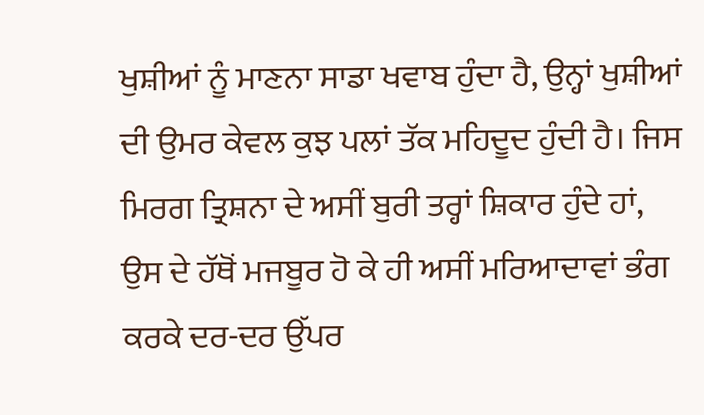ਖੁਸ਼ੀਆਂ ਨੂੰ ਮਾਣਨਾ ਸਾਡਾ ਖਵਾਬ ਹੁੰਦਾ ਹੈ, ਉਨ੍ਹਾਂ ਖੁਸ਼ੀਆਂ ਦੀ ਉਮਰ ਕੇਵਲ ਕੁਝ ਪਲਾਂ ਤੱਕ ਮਹਿਦੂਦ ਹੁੰਦੀ ਹੈ। ਜਿਸ ਮਿਰਗ ਤ੍ਰਿਸ਼ਨਾ ਦੇ ਅਸੀਂ ਬੁਰੀ ਤਰ੍ਹਾਂ ਸ਼ਿਕਾਰ ਹੁੰਦੇ ਹਾਂ, ਉਸ ਦੇ ਹੱਥੋਂ ਮਜਬੂਰ ਹੋ ਕੇ ਹੀ ਅਸੀਂ ਮਰਿਆਦਾਵਾਂ ਭੰਗ ਕਰਕੇ ਦਰ-ਦਰ ਉੱਪਰ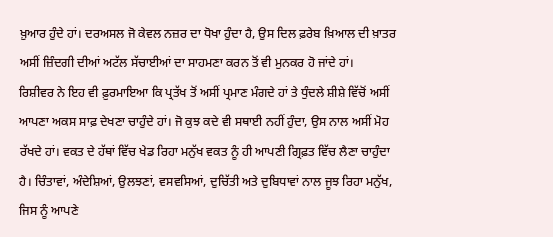ਖ਼ੁਆਰ ਹੁੰਦੇ ਹਾਂ। ਦਰਅਸਲ ਜੋ ਕੇਵਲ ਨਜ਼ਰ ਦਾ ਧੋਖਾ ਹੁੰਦਾ ਹੈ, ਉਸ ਦਿਲ ਫ਼ਰੇਬ ਖ਼ਿਆਲ ਦੀ ਖ਼ਾਤਰ ਅਸੀਂ ਜ਼ਿੰਦਗੀ ਦੀਆਂ ਅਟੱਲ ਸੱਚਾਈਆਂ ਦਾ ਸਾਹਮਣਾ ਕਰਨ ਤੋਂ ਵੀ ਮੁਨਕਰ ਹੋ ਜਾਂਦੇ ਹਾਂ।
ਰਿਸ਼ੀਵਰ ਨੇ ਇਹ ਵੀ ਫ਼ੁਰਮਾਇਆ ਕਿ ਪ੍ਰਤੱਖ ਤੋਂ ਅਸੀਂ ਪ੍ਰਮਾਣ ਮੰਗਦੇ ਹਾਂ ਤੇ ਧੁੰਦਲੇ ਸ਼ੀਸ਼ੇ ਵਿੱਚੋਂ ਅਸੀਂ ਆਪਣਾ ਅਕਸ ਸਾਫ਼ ਦੇਖਣਾ ਚਾਹੁੰਦੇ ਹਾਂ। ਜੋ ਕੁਝ ਕਦੇ ਵੀ ਸਥਾਈ ਨਹੀਂ ਹੁੰਦਾ, ਉਸ ਨਾਲ ਅਸੀਂ ਮੋਹ ਰੱਖਦੇ ਹਾਂ। ਵਕਤ ਦੇ ਹੱਥਾਂ ਵਿੱਚ ਖੇਡ ਰਿਹਾ ਮਨੁੱਖ ਵਕਤ ਨੂੰ ਹੀ ਆਪਣੀ ਗ੍ਰਿਫ਼ਤ ਵਿੱਚ ਲੈਣਾ ਚਾਹੁੰਦਾ ਹੈ। ਚਿੰਤਾਵਾਂ, ਅੰਦੇਸ਼ਿਆਂ, ਉਲਝਣਾਂ, ਵਸਵਸਿਆਂ, ਦੁਚਿੱਤੀ ਅਤੇ ਦੁਬਿਧਾਵਾਂ ਨਾਲ ਜੂਝ ਰਿਹਾ ਮਨੁੱਖ, ਜਿਸ ਨੂੰ ਆਪਣੇ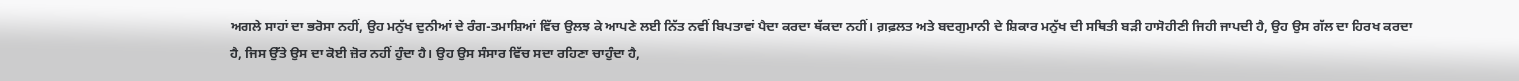ਅਗਲੇ ਸਾਹਾਂ ਦਾ ਭਰੋਸਾ ਨਹੀਂ, ਉਹ ਮਨੁੱਖ ਦੁਨੀਆਂ ਦੇ ਰੰਗ-ਤਮਾਸ਼ਿਆਂ ਵਿੱਚ ਉਲਝ ਕੇ ਆਪਣੇ ਲਈ ਨਿੱਤ ਨਵੀਂ ਬਿਪਤਾਵਾਂ ਪੈਦਾ ਕਰਦਾ ਥੱਕਦਾ ਨਹੀਂ। ਗ਼ਫ਼ਲਤ ਅਤੇ ਬਦਗੁਮਾਨੀ ਦੇ ਸ਼ਿਕਾਰ ਮਨੁੱਖ ਦੀ ਸਥਿਤੀ ਬੜੀ ਹਾਸੋਹੀਣੀ ਜਿਹੀ ਜਾਪਦੀ ਹੈ, ਉਹ ਉਸ ਗੱਲ ਦਾ ਹਿਰਖ ਕਰਦਾ ਹੈ, ਜਿਸ ਉੱਤੇ ਉਸ ਦਾ ਕੋਈ ਜ਼ੋਰ ਨਹੀਂ ਹੁੰਦਾ ਹੈ। ਉਹ ਉਸ ਸੰਸਾਰ ਵਿੱਚ ਸਦਾ ਰਹਿਣਾ ਚਾਹੁੰਦਾ ਹੈ,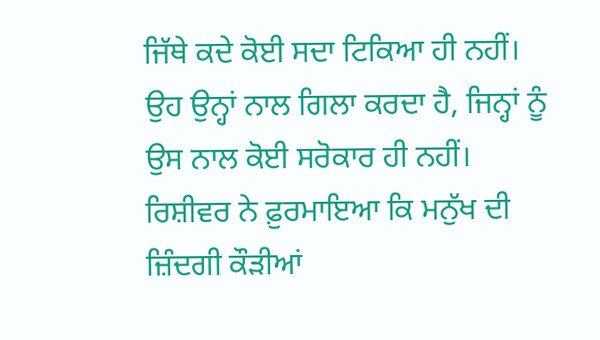ਜਿੱਥੇ ਕਦੇ ਕੋਈ ਸਦਾ ਟਿਕਿਆ ਹੀ ਨਹੀਂ। ਉਹ ਉਨ੍ਹਾਂ ਨਾਲ ਗਿਲਾ ਕਰਦਾ ਹੈ, ਜਿਨ੍ਹਾਂ ਨੂੰ ਉਸ ਨਾਲ ਕੋਈ ਸਰੋਕਾਰ ਹੀ ਨਹੀਂ।
ਰਿਸ਼ੀਵਰ ਨੇ ਫ਼ੁਰਮਾਇਆ ਕਿ ਮਨੁੱਖ ਦੀ ਜ਼ਿੰਦਗੀ ਕੌੜੀਆਂ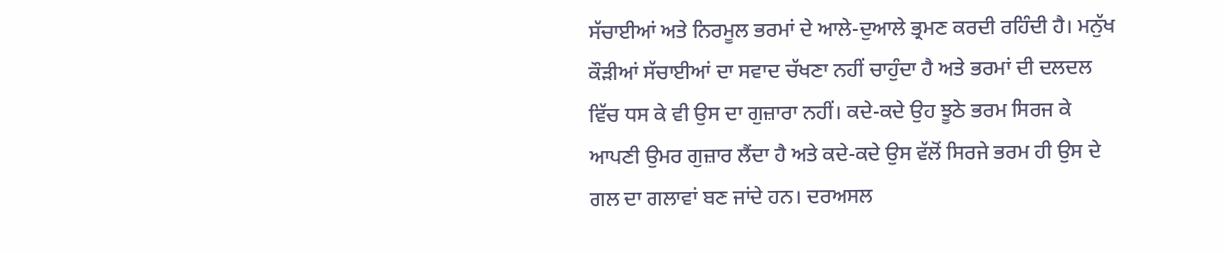ਸੱਚਾਈਆਂ ਅਤੇ ਨਿਰਮੂਲ ਭਰਮਾਂ ਦੇ ਆਲੇ-ਦੁਆਲੇ ਭ੍ਰਮਣ ਕਰਦੀ ਰਹਿੰਦੀ ਹੈ। ਮਨੁੱਖ ਕੌੜੀਆਂ ਸੱਚਾਈਆਂ ਦਾ ਸਵਾਦ ਚੱਖਣਾ ਨਹੀਂ ਚਾਹੁੰਦਾ ਹੈ ਅਤੇ ਭਰਮਾਂ ਦੀ ਦਲਦਲ ਵਿੱਚ ਧਸ ਕੇ ਵੀ ਉਸ ਦਾ ਗੁਜ਼ਾਰਾ ਨਹੀਂ। ਕਦੇ-ਕਦੇ ਉਹ ਝੂਠੇ ਭਰਮ ਸਿਰਜ ਕੇ ਆਪਣੀ ਉਮਰ ਗੁਜ਼ਾਰ ਲੈਂਦਾ ਹੈ ਅਤੇ ਕਦੇ-ਕਦੇ ਉਸ ਵੱਲੋਂ ਸਿਰਜੇ ਭਰਮ ਹੀ ਉਸ ਦੇ ਗਲ ਦਾ ਗਲਾਵਾਂ ਬਣ ਜਾਂਦੇ ਹਨ। ਦਰਅਸਲ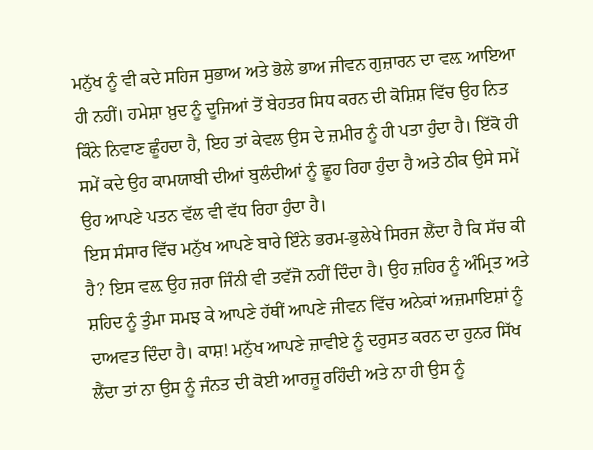ਮਨੁੱਖ ਨੂੰ ਵੀ ਕਦੇ ਸਹਿਜ ਸੁਭਾਅ ਅਤੇ ਭੋਲੇ ਭਾਅ ਜੀਵਨ ਗੁਜ਼ਾਰਨ ਦਾ ਵਲ਼ ਆਇਆ ਹੀ ਨਹੀਂ। ਹਮੇਸ਼ਾ ਖ਼ੁਦ ਨੂੰ ਦੂਜਿਆਂ ਤੋਂ ਬੇਹਤਰ ਸਿਧ ਕਰਨ ਦੀ ਕੋਸ਼ਿਸ਼ ਵਿੱਚ ਉਹ ਨਿਤ ਕਿੰਨੇ ਨਿਵਾਣ ਛੂੰਹਦਾ ਹੈ, ਇਹ ਤਾਂ ਕੇਵਲ ਉਸ ਦੇ ਜ਼ਮੀਰ ਨੂੰ ਹੀ ਪਤਾ ਹੁੰਦਾ ਹੈ। ਇੱਕੋ ਹੀ ਸਮੇਂ ਕਦੇ ਉਹ ਕਾਮਯਾਬੀ ਦੀਆਂ ਬੁਲੰਦੀਆਂ ਨੂੰ ਛੂਹ ਰਿਹਾ ਹੁੰਦਾ ਹੈ ਅਤੇ ਠੀਕ ਉਸੇ ਸਮੇਂ ਉਹ ਆਪਣੇ ਪਤਨ ਵੱਲ ਵੀ ਵੱਧ ਰਿਹਾ ਹੁੰਦਾ ਹੈ।
ਇਸ ਸੰਸਾਰ ਵਿੱਚ ਮਨੁੱਖ ਆਪਣੇ ਬਾਰੇ ਇੰਨੇ ਭਰਮ-ਭੁਲੇਖੇ ਸਿਰਜ ਲੈਂਦਾ ਹੈ ਕਿ ਸੱਚ ਕੀ ਹੈ? ਇਸ ਵਲ਼ ਉਹ ਜ਼ਰਾ ਜਿੰਨੀ ਵੀ ਤਵੱਜੋ ਨਹੀਂ ਦਿੰਦਾ ਹੈ। ਉਹ ਜ਼ਹਿਰ ਨੂੰ ਅੰਮ੍ਰਿਤ ਅਤੇ ਸ਼ਹਿਦ ਨੂੰ ਤੁੰਮਾ ਸਮਝ ਕੇ ਆਪਣੇ ਹੱਥੀਂ ਆਪਣੇ ਜੀਵਨ ਵਿੱਚ ਅਨੇਕਾਂ ਅਜ਼ਮਾਇਸ਼ਾਂ ਨੂੰ ਦਾਅਵਤ ਦਿੰਦਾ ਹੈ। ਕਾਸ਼! ਮਨੁੱਖ ਆਪਣੇ ਜ਼ਾਵੀਏ ਨੂੰ ਦਰੁਸਤ ਕਰਨ ਦਾ ਹੁਨਰ ਸਿੱਖ ਲੈਂਦਾ ਤਾਂ ਨਾ ਉਸ ਨੂੰ ਜੰਨਤ ਦੀ ਕੋਈ ਆਰਜ਼ੂ ਰਹਿੰਦੀ ਅਤੇ ਨਾ ਹੀ ਉਸ ਨੂੰ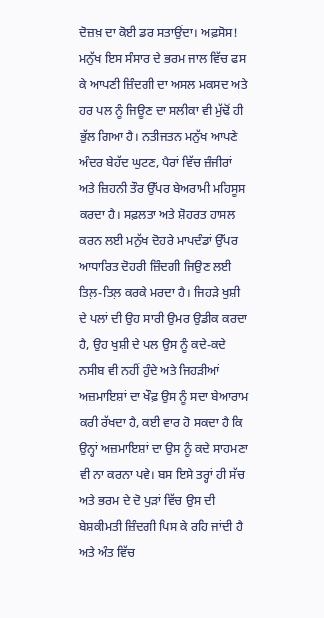ਦੋਜ਼ਖ਼ ਦਾ ਕੋਈ ਡਰ ਸਤਾਉਂਦਾ। ਅਫ਼ਸੋਸ! ਮਨੁੱਖ ਇਸ ਸੰਸਾਰ ਦੇ ਭਰਮ ਜਾਲ ਵਿੱਚ ਫਸ ਕੇ ਆਪਣੀ ਜ਼ਿੰਦਗੀ ਦਾ ਅਸਲ ਮਕਸਦ ਅਤੇ ਹਰ ਪਲ ਨੂੰ ਜਿਊਣ ਦਾ ਸਲੀਕਾ ਵੀ ਮੁੱਢੋਂ ਹੀ ਭੁੱਲ ਗਿਆ ਹੈ। ਨਤੀਜਤਨ ਮਨੁੱਖ ਆਪਣੇ ਅੰਦਰ ਬੇਹੱਦ ਘੁਟਣ, ਪੈਰਾਂ ਵਿੱਚ ਜ਼ੰਜੀਰਾਂ ਅਤੇ ਜ਼ਿਹਨੀ ਤੌਰ ਉੱਪਰ ਬੇਅਰਾਮੀ ਮਹਿਸੂਸ ਕਰਦਾ ਹੈ। ਸਫ਼ਲਤਾ ਅਤੇ ਸ਼ੋਹਰਤ ਹਾਸਲ ਕਰਨ ਲਈ ਮਨੁੱਖ ਦੋਹਰੇ ਮਾਪਦੰਡਾਂ ਉੱਪਰ ਆਧਾਰਿਤ ਦੋਹਰੀ ਜ਼ਿੰਦਗੀ ਜਿਉਣ ਲਈ ਤਿਲ਼-ਤਿਲ਼ ਕਰਕੇ ਮਰਦਾ ਹੈ। ਜਿਹੜੇ ਖੁਸ਼ੀ ਦੇ ਪਲਾਂ ਦੀ ਉਹ ਸਾਰੀ ਉਮਰ ਉਡੀਕ ਕਰਦਾ ਹੈ, ਉਹ ਖੁਸ਼ੀ ਦੇ ਪਲ ਉਸ ਨੂੰ ਕਦੇ-ਕਦੇ ਨਸੀਬ ਵੀ ਨਹੀਂ ਹੁੰਦੇ ਅਤੇ ਜਿਹੜੀਆਂ ਅਜ਼ਮਾਇਸ਼ਾਂ ਦਾ ਖੌਫ਼ ਉਸ ਨੂੰ ਸਦਾ ਬੇਆਰਾਮ ਕਰੀ ਰੱਖਦਾ ਹੈ, ਕਈ ਵਾਰ ਹੋ ਸਕਦਾ ਹੈ ਕਿ ਉਨ੍ਹਾਂ ਅਜ਼ਮਾਇਸ਼ਾਂ ਦਾ ਉਸ ਨੂੰ ਕਦੇ ਸਾਹਮਣਾ ਵੀ ਨਾ ਕਰਨਾ ਪਵੇ। ਬਸ ਇਸੇ ਤਰ੍ਹਾਂ ਹੀ ਸੱਚ ਅਤੇ ਭਰਮ ਦੇ ਦੋ ਪੁੜਾਂ ਵਿੱਚ ਉਸ ਦੀ ਬੇਸ਼ਕੀਮਤੀ ਜ਼ਿੰਦਗੀ ਪਿਸ ਕੇ ਰਹਿ ਜਾਂਦੀ ਹੈ ਅਤੇ ਅੰਤ ਵਿੱਚ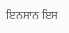ਇਨਸਾਨ ਇਸ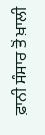ਫ਼ਾਨੀ ਸੰਸਾਰ ਤੋਂ ਖ਼ਾਲੀ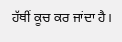ਹੱਥੀਂ ਕੂਚ ਕਰ ਜਾਂਦਾ ਹੈ।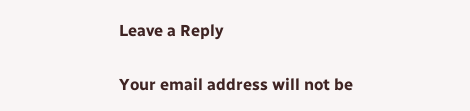Leave a Reply

Your email address will not be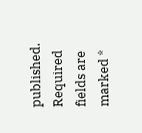published. Required fields are marked *